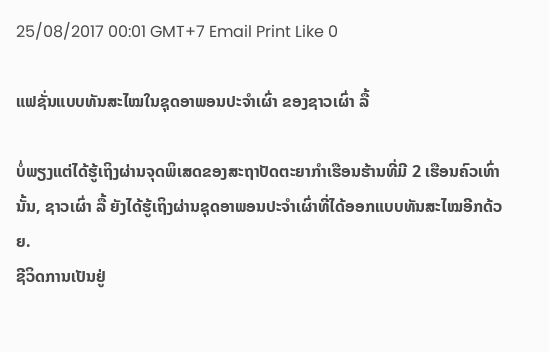25/08/2017 00:01 GMT+7 Email Print Like 0

ແຟຊັ່ນແບບທັນສະໄໝໃນຊຸດອາພອນປະຈຳເຜົ່າ ຂອງຊາວເຜົ່າ ລື້

ບໍ່ພຽງແຕ່ໄດ້ຮູ້ເຖິງຜ່ານຈຸດພິເສດຂອງສະຖາປັດຕະຍາກຳເຮືອນຮ້ານທີ່ມີ 2 ເຮືອນຄົວເທົ່ານັ້ນ, ຊາວເຜົ່າ ລື້ ຍັງໄດ້ຮູ້ເຖິງຜ່ານຊຸດອາພອນປະຈຳເຜົ່າທີ່ໄດ້ອອກແບບທັນສະໄໝອີກດ້ວຍ.
ຊີວິດການເປັນຢູ່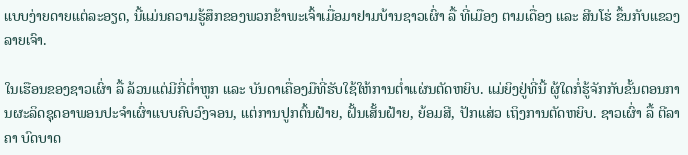ແບບງ່າຍດາຍແຕ່ລະອຽດ, ນີ້ແມ່ນຄວາມຮູ້ສຶກຂອງພວກຂ້າພະເຈົ້າເມື່ອມາຢາມບ້ານຊາວເຜົ່າ ລື້ ທີ່ເມືອງ ຕາມເດື່ອງ ແລະ ສີນໂຮ່ ຂຶ້ນກັບແຂວງ ລາຍເຈົາ.

ໃນເຮືອນຂອງຊາວເຜົ່າ ລື້ ລ້ວນແຕ່ມີກີ່ຕ່ຳຫູກ ແລະ ບັນດາເຄື່ອງມືທີ່ຮັບໃຊ້ໃຫ້ການຕ່ຳແຜ່ນຕັດຫຍິບ. ແມ່ຍິງຢູ່ທີ່ນີ້ ຜູ້ໃດກໍ່ຮູ້ຈັກກັບຂັ້ນຕອນການຜະລິດຊຸດອາພອນປະຈຳເຜົ່າແບບຄົບວົງຈອນ, ແຕ່ການປູກຕົ້ນຝ້າຍ, ຝັ້ນເສັ້ນຝ້າຍ, ຍ້ອມສີ, ປັກແສ່ວ ເຖິງການຕັດຫຍິບ. ຊາວເຜົ່າ ລື້ ຕີລາຄາ ບົດບາດ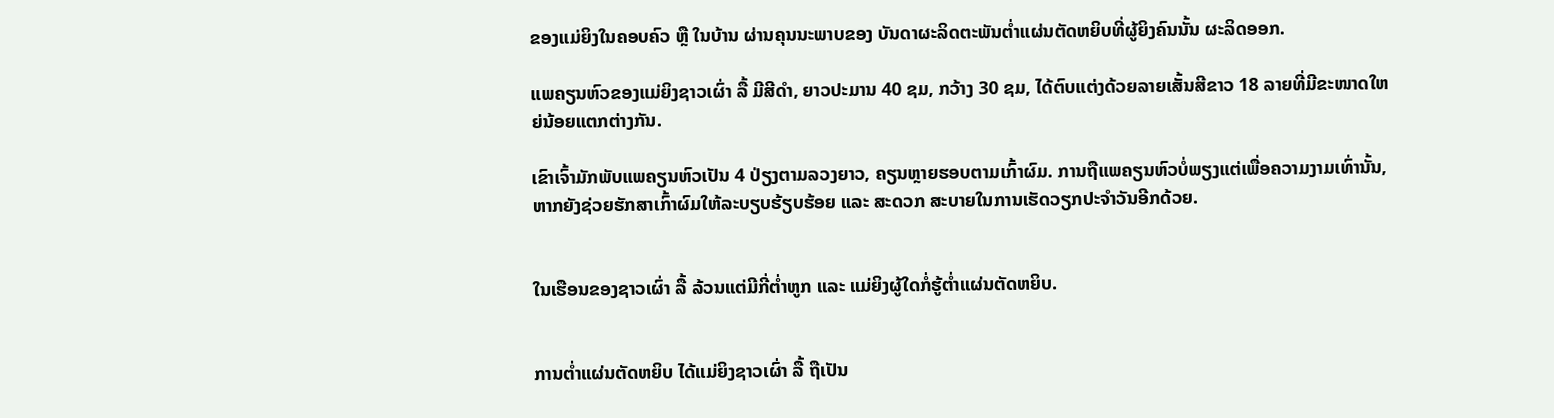ຂອງແມ່ຍິງໃນຄອບຄົວ ຫຼື ໃນບ້ານ ຜ່ານຄຸນນະພາບຂອງ ບັນດາຜະລິດຕະພັນຕ່ຳແຜ່ນຕັດຫຍິບທີ່ຜູ້ຍິງຄົນນັ້ນ ຜະລິດອອກ.

ແພຄຽນຫົວຂອງແມ່ຍິງຊາວເຜົ່າ ລື້ ມີສີດຳ, ຍາວປະມານ 40 ຊມ, ກວ້າງ 30 ຊມ, ໄດ້ຕົບແຕ່ງດ້ວຍລາຍເສັ້ນສີຂາວ 18 ລາຍທີ່ມີຂະໜາດໃຫຍ່ນ້ອຍແຕກຕ່າງກັນ.

ເຂົາເຈົ້າມັກພັບແພຄຽນຫົວເປັນ 4 ປ່ຽງຕາມລວງຍາວ, ຄຽນຫຼາຍຮອບຕາມເກົ້າຜົມ. ການຖືແພຄຽນຫົວບໍ່ພຽງແຕ່ເພື່ອຄວາມງາມເທົ່ານັ້ນ, ຫາກຍັງຊ່ວຍຮັກສາເກົ້າຜົມໃຫ້ລະບຽບຮ້ຽບຮ້ອຍ ແລະ ສະດວກ ສະບາຍໃນການເຮັດວຽກປະຈຳວັນອີກດ້ວຍ.


ໃນເຮືອນຂອງຊາວເຜົ່າ ລື້ ລ້ວນແຕ່ມີກີ່ຕ່ຳຫູກ ແລະ ແມ່ຍິງຜູ້ໃດກໍ່ຮູ້ຕ່ຳແຜ່ນຕັດຫຍິບ.


ການຕ່ຳແຜ່ນຕັດຫຍິບ ໄດ້ແມ່ຍິງຊາວເຜົ່າ ລື້ ຖືເປັນ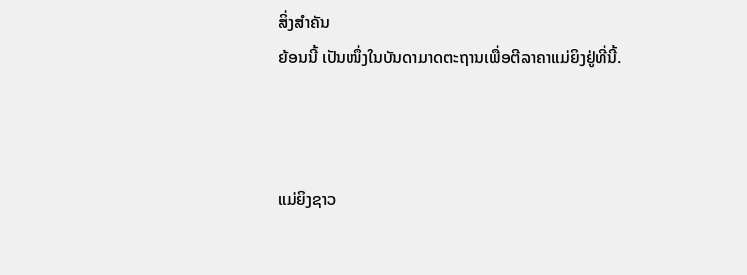ສິ່ງສຳຄັນ
ຍ້ອນນີ້ ເປັນໜຶ່ງໃນບັນດາມາດຕະຖານເພື່ອຕີລາຄາແມ່ຍິງຢູ່ທີ່ນີ້.



ແມ່ຍິງຊາວ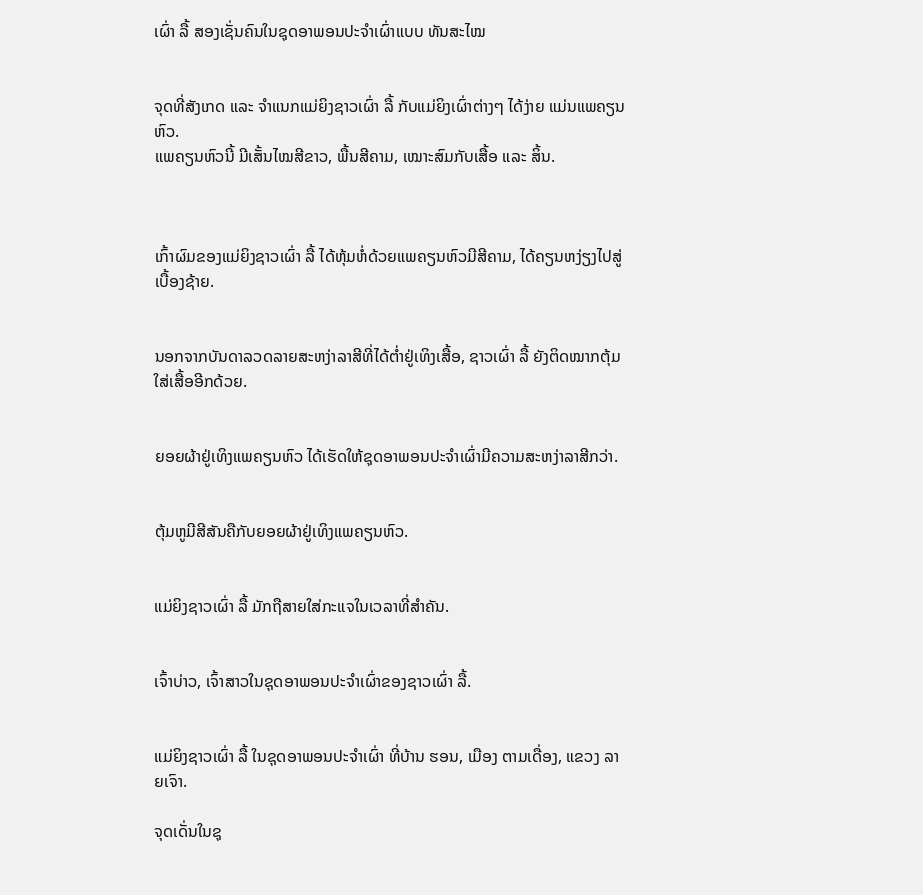ເຜົ່າ ລື້ ສອງເຊັ່ນຄົນໃນຊຸດອາພອນປະຈຳເຜົ່າແບບ ທັນສະໄໝ


ຈຸດທີ່ສັງເກດ ແລະ ຈຳແນກແມ່ຍິງຊາວເຜົ່າ ລື້ ກັບແມ່ຍິງເຜົ່າຕ່າງໆ ໄດ້ງ່າຍ ແມ່ນແພຄຽນຫົວ.
ແພຄຽນຫົວນີ້ ມີເສັ້ນໄໝສີຂາວ, ພື້ນສີຄາມ, ເໝາະສົມກັບເສື້ອ ແລະ ສິ້ນ.



ເກົ້າຜົມຂອງແມ່ຍິງຊາວເຜົ່າ ລື້ ໄດ້ຫຸ້ມຫໍ່ດ້ວຍແພຄຽນຫົວມີສີຄາມ, ໄດ້ຄຽນຫງ່ຽງໄປສູ່ເບື້ອງຊ້າຍ.


ນອກຈາກບັນດາລວດລາຍສະຫງ່າລາສີທີ່ໄດ້ຕ່ຳຢູ່ເທິງເສື້ອ, ຊາວເຜົ່າ ລື້ ຍັງຕິດໝາກຕຸ້ມໃສ່ເສື້ອອີກດ້ວຍ.


ຍອຍຜ້າຢູ່ເທິງແພຄຽນຫົວ ໄດ້ເຮັດໃຫ້ຊຸດອາພອນປະຈຳເຜົ່າມີຄວາມສະຫງ່າລາສີກວ່າ.


ຕຸ້ມຫູມີສີສັນຄືກັບຍອຍຜ້າຢູ່ເທິງແພຄຽນຫົວ.


ແມ່ຍິງຊາວເຜົ່າ ລື້ ມັກຖືສາຍໃສ່ກະແຈໃນເວລາທີ່ສຳຄັນ.


ເຈົ້າບ່າວ, ເຈົ້າສາວໃນຊຸດອາພອນປະຈຳເຜົ່າຂອງຊາວເຜົ່າ ລື້.


ແມ່ຍິງຊາວເຜົ່າ ລື້ ໃນຊຸດອາພອນປະຈຳເຜົ່າ ທີ່ບ້ານ ຮອນ, ເມືອງ ຕາມເດື່ອງ, ແຂວງ ລາຍເຈົາ.

ຈຸດເດັ່ນໃນຊຸ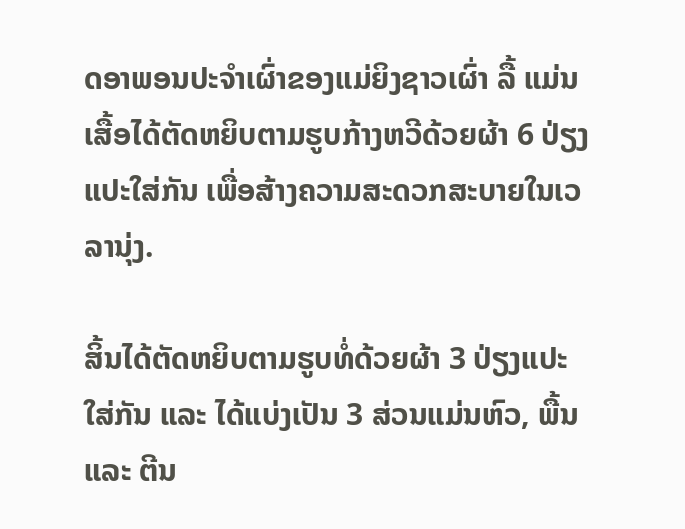ດອາພອນປະຈຳເຜົ່າຂອງແມ່ຍິງຊາວເຜົ່າ ລື້ ແມ່ນເສື້ອໄດ້ຕັດຫຍິບຕາມຮູບກ້າງຫວີດ້ວຍຜ້າ 6 ປ່ຽງແປະໃສ່ກັນ ເພື່ອສ້າງຄວາມສະດວກສະບາຍໃນເວລານຸ່ງ.

ສິ້ນໄດ້ຕັດຫຍິບຕາມຮູບທໍ່ດ້ວຍຜ້າ 3 ປ່ຽງແປະໃສ່ກັນ ແລະ ໄດ້ແບ່ງເປັນ 3 ສ່ວນແມ່ນຫົວ, ພື້ນ ແລະ ຕີນ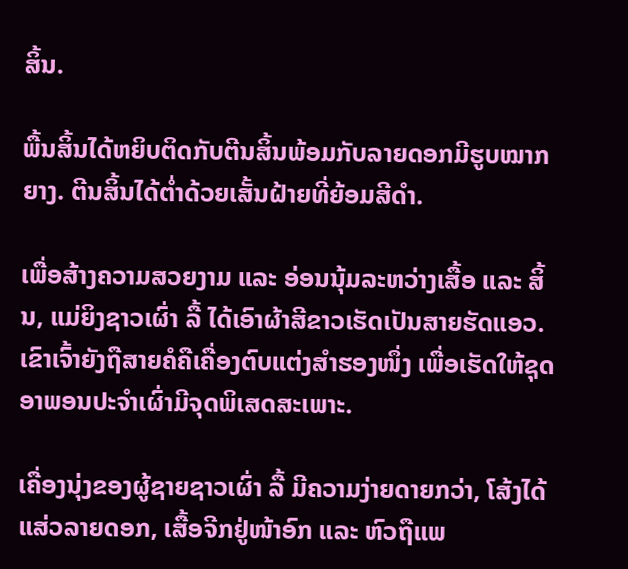ສິ້ນ.

ພື້ນສິ້ນໄດ້ຫຍິບຕິດກັບຕີນສິ້ນພ້ອມກັບລາຍດອກມີຮູບໝາກຍາງ. ຕີນສິ້ນໄດ້ຕ່ຳດ້ວຍເສັ້ນຝ້າຍທີ່ຍ້ອມສີດຳ.

ເພື່ອສ້າງຄວາມສວຍງາມ ແລະ ອ່ອນນຸ້ມລະຫວ່າງເສື້ອ ແລະ ສິ້ນ, ແມ່ຍິງຊາວເຜົ່າ ລື້ ໄດ້ເອົາຜ້າສີຂາວເຮັດເປັນສາຍຮັດແອວ. ເຂົາເຈົ້າຍັງຖືສາຍຄໍຄືເຄື່ອງຕົບແຕ່ງສຳຮອງໜຶ່ງ ເພື່ອເຮັດໃຫ້ຊຸດອາພອນປະຈຳເຜົ່າມີຈຸດພິເສດສະເພາະ.

ເຄື່ອງນຸ່ງຂອງຜູ້ຊາຍຊາວເຜົ່າ ລື້ ມີຄວາມງ່າຍດາຍກວ່າ, ໂສ້ງໄດ້ແສ່ວລາຍດອກ, ເສື້ອຈີກຢູ່ໜ້າອົກ ແລະ ຫົວຖືແພ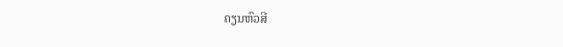ຄຽນຫົວສີ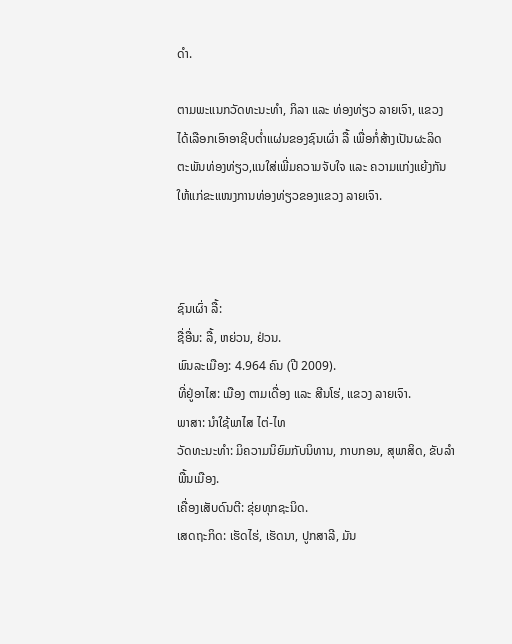ດຳ.

ຕາມພະແນກວັດທະນະທຳ, ກິລາ ແລະ ທ່ອງທ່ຽວ ລາຍເຈົາ, ແຂວງ ໄດ້ເລືອກເອົາອາຊີບຕ່ຳແຜ່ນຂອງຊົນເຜົ່າ ລື້ ເພື່ອກໍ່ສ້າງເປັນຜະລິດ ຕະພັນທ່ອງທ່ຽວ,ແນໃສ່ເພີ່ມຄວາມຈັບໃຈ ແລະ ຄວາມແກ່ງແຍ້ງກັນໃຫ້ແກ່ຂະແໜງການທ່ອງທ່ຽວຂອງແຂວງ ລາຍເຈົາ.



ຊົນເຜົ່າ ລື້:
ຊື່ອື່ນ: ລື້, ຫຍ່ວນ, ຢ່ວນ.
ພົນລະເມືອງ: 4.964 ຄົນ (ປີ 2009).
ທີ່ຢູ່ອາໄສ: ເມືອງ ຕາມເດື່ອງ ແລະ ສີນໂຮ່, ແຂວງ ລາຍເຈົາ.
ພາສາ: ນຳໃຊ້ພາໄສ ໄຕ່-ໄທ
ວັດທະນະທຳ: ມິຄວາມນິຍົມກັບນິທານ, ກາບກອນ, ສຸພາສິດ, ຂັບລຳພື້ນເມືອງ.
ເຄື່ອງເສັບດົນຕີ: ຂຸ່ຍທຸກຊະນິດ.
ເສດຖະກິດ: ເຮັດໄຮ່, ເຮັດນາ, ປູກສາລີ, ມັນ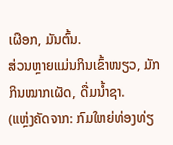ເຜືອກ, ມັນຕົ້ນ.
ສ່ວນຫຼາຍແມ່ນກິນເຂົ້າໜຽວ, ມັກກິນໝາກເຜັດ, ດື່ມນ້ຳຊາ.
(ແຫຼ່ງຄັດຈາກ: ກົມໃຫຍ່ທ່ອງທ່ຽ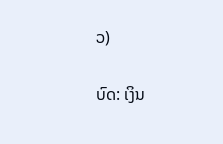ວ)


ບົດ: ເງິນ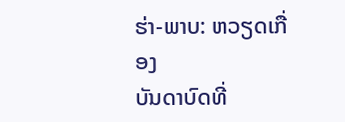ຮ່າ-ພາບ: ຫວຽດເກື່ອງ
ບັນດາບົດທີ່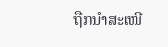ຖືກນຳສະເໜີ